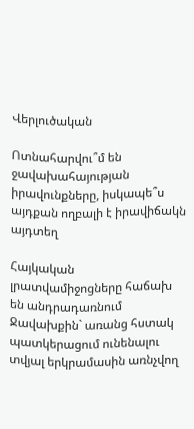Վերլուծական

Ոտնահարվու՞մ են ջավախահայության իրավունքները, իսկապե՞ս այդքան ողբալի է իրավիճակն այդտեղ

Հայկական լրատվամիջոցները հաճախ են անդրադառնում Ջավախքին` առանց հստակ պատկերացում ունենալու տվյալ երկրամասին առնչվող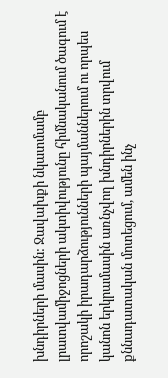խնդիրների մասին: Ջավախքի նկատմամբ լրատվամիջոցների ակտիվությունը հիմնականում ծագում է որոշակի իրադարձությունների պայմաններում ու որպես կանոն երկրամասին առնչվող խնդիրներին տրվում քննադատական մոտեցում, ամեն ինչ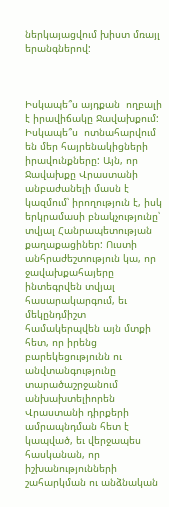ներկայացվում խիստ մռայլ երանգներով:



Իսկապե՞ս այդքան  ողբալի է իրավիճակը Ջավախքում: Իսկապե՞ս  ոտնահարվում են մեր հայրենակիցների իրավունքները: Այն, որ Ջավախքը Վրաստանի անբաժանելի մասն է կազմում՝ իրողություն է, իսկ երկրամասի բնակչությունը՝ տվյալ Հանրապետության քաղաքացիներ: Ուստի անհրաժեշտություն կա, որ ջավախքահայերը ինտեգրվեն տվյալ հասարակարգում, եւ մեկընդմիշտ համակերպվեն այն մտքի հետ, որ իրենց բարեկեցությունն ու անվտանգությունը տարածաշրջանում անխախտելիորեն Վրաստանի դիրքերի ամրապնդման հետ է կապված, եւ վերջապես հասկանան, որ իշխանությունների շահարկման ու անձնական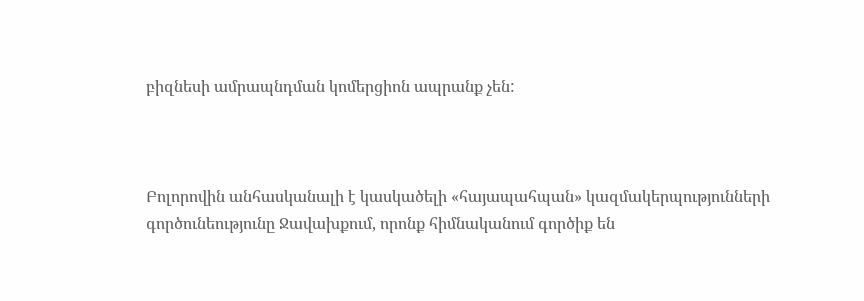բիզնեսի ամրապնդման կոմերցիոն ապրանք չեն:



Բոլորովին անհասկանալի է կասկածելի «հայապահպան» կազմակերպությունների գործունեությունը Ջավախքում, որոնք հիմնականում գործիք են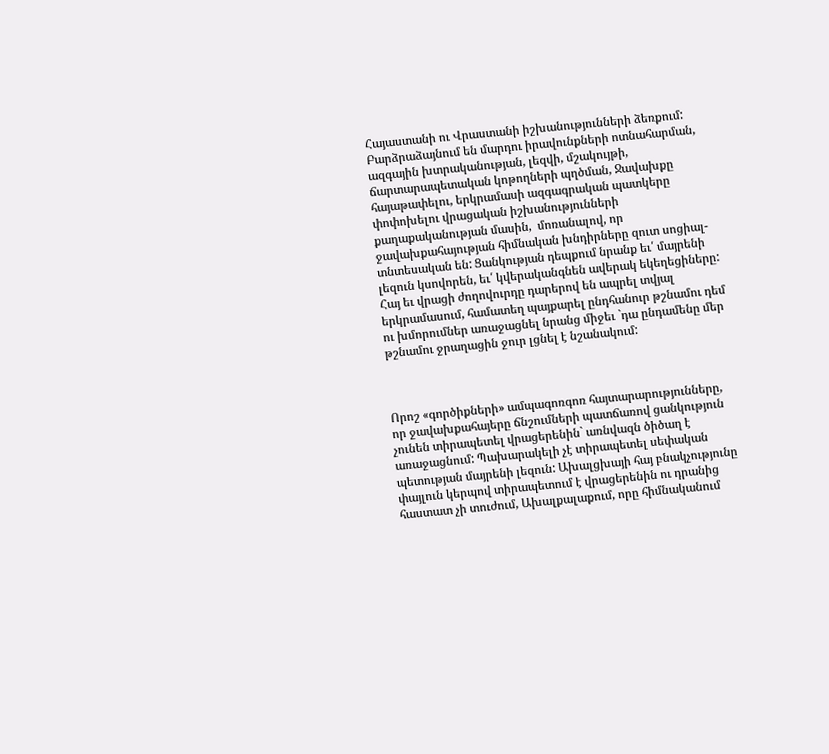Հայաստանի ու Վրաստանի իշխանությունների ձեռքում: Բարձրաձայնում են մարդու իրավունքների ոտնահարման, ազգային խտրականության, լեզվի, մշակույթի, ճարտարապետական կոթողների պղծման, Ջավախքը հայաթափելու, երկրամասի ազգագրական պատկերը փոփոխելու վրացական իշխանությունների քաղաքականության մասին,  մոռանալով, որ ջավախքահայության հիմնական խնդիրները զուտ սոցիալ-տնտեսական են: Ցանկության դեպքում նրանք եւ՛ մայրենի լեզուն կսովորեն, եւ՛ կվերականգնեն ավերակ եկեղեցիները: Հայ եւ վրացի ժողովուրդը դարերով են ապրել տվյալ երկրամասում, համատեղ պայքարել ընդհանուր թշնամու դեմ ու խմորումներ առաջացնել նրանց միջեւ `դա ընդամենը մեր թշնամու ջրաղացին ջուր լցնել է նշանակում:



Որոշ «գործիքների» ամպագոռգոռ հայտարարությունները, որ ջավախքահայերը ճնշումների պատճառով ցանկություն չունեն տիրապետել վրացերենին` առնվազն ծիծաղ է առաջացնում: Պախարակելի չէ տիրապետել սեփական պետության մայրենի լեզուն: Ախալցխայի հայ բնակչությունը փայլուն կերպով տիրապետում է վրացերենին ու դրանից հաստատ չի տուժում, Ախալքալաքում, որը հիմնականում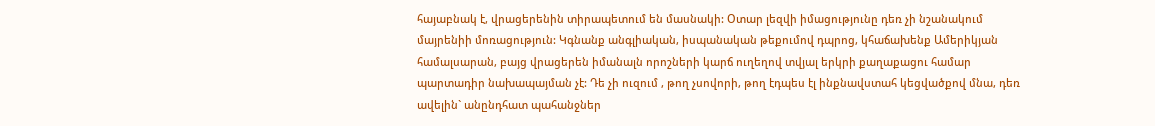հայաբնակ է, վրացերենին տիրապետում են մասնակի: Օտար լեզվի իմացությունը դեռ չի նշանակում մայրենիի մոռացություն: Կգնանք անգլիական, իսպանական թեքումով դպրոց, կհաճախենք Ամերիկյան համալսարան, բայց վրացերեն իմանալն որոշների կարճ ուղեղով տվյալ երկրի քաղաքացու համար պարտադիր նախապայման չէ: Դե չի ուզում , թող չսովորի, թող էդպես էլ ինքնավստահ կեցվածքով մնա, դեռ ավելին` անընդհատ պահանջներ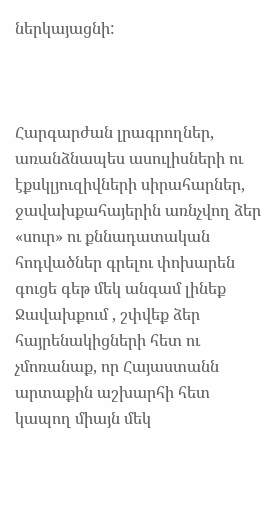ներկայացնի:



Հարգարժան լրագրողներ, առանձնապես ասուլիսների ու էքսկլյուզիվների սիրահարներ, ջավախքահայերին առնչվող ձեր «սուր» ու քննադատական հոդվածներ գրելու փոխարեն գուցե գեթ մեկ անգամ լինեք Ջավախքում , շփվեք ձեր հայրենակիցների հետ ու չմոռանաք, որ Հայաստանն արտաքին աշխարհի հետ կապող միայն մեկ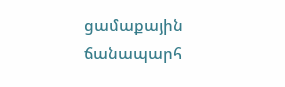ցամաքային ճանապարհ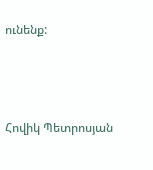ունենք:



Հովիկ Պետրոսյան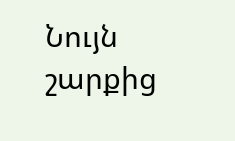Նույն շարքից